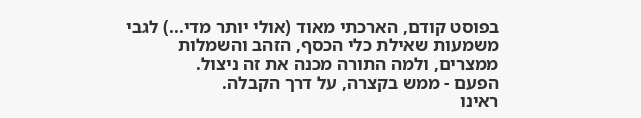בפוסט קודם, הארכתי מאוד (אולי יותר מדי...) לגבי משמעות שאילת כלי הכסף, הזהב והשמלות ממצרים, ולמה התורה מכנה את זה ניצול.
הפעם - ממש בקצרה, על דרך הקבלה.
ראינו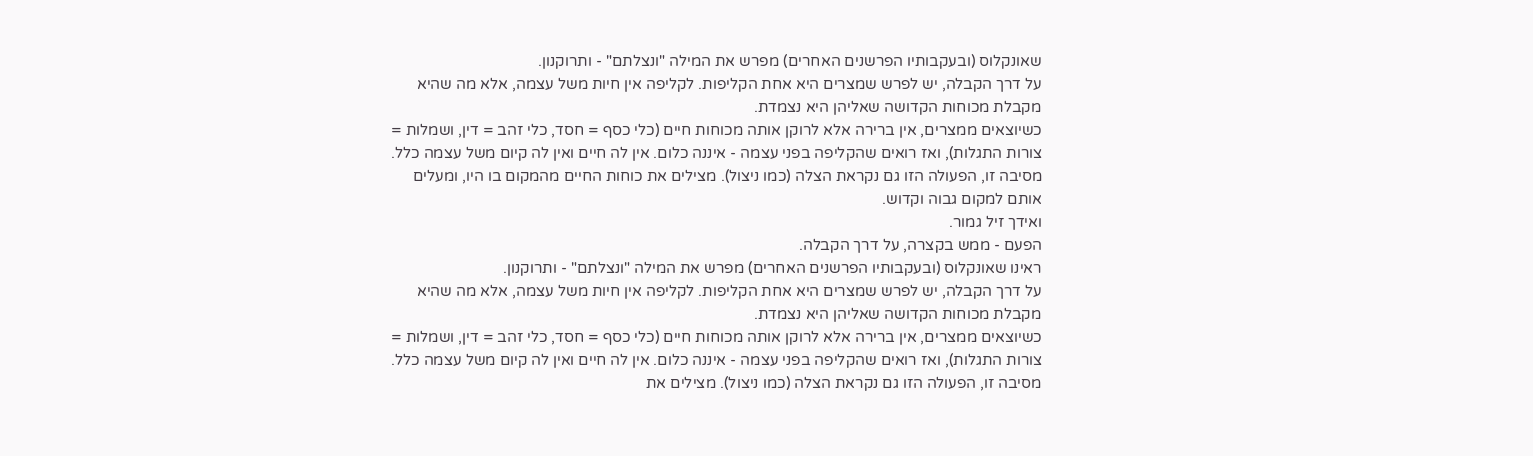שאונקלוס (ובעקבותיו הפרשנים האחרים) מפרש את המילה "ונצלתם" - ותרוקנון.
על דרך הקבלה, יש לפרש שמצרים היא אחת הקליפות. לקליפה אין חיות משל עצמה, אלא מה שהיא מקבלת מכוחות הקדושה שאליהן היא נצמדת.
כשיוצאים ממצרים, אין ברירה אלא לרוקן אותה מכוחות חיים (כלי כסף = חסד, כלי זהב = דין, ושמלות = צורות התגלות), ואז רואים שהקליפה בפני עצמה - איננה כלום. אין לה חיים ואין לה קיום משל עצמה כלל.
מסיבה זו, הפעולה הזו גם נקראת הצלה (כמו ניצול). מצילים את כוחות החיים מהמקום בו היו, ומעלים אותם למקום גבוה וקדוש.
ואידך זיל גמור.
הפעם - ממש בקצרה, על דרך הקבלה.
ראינו שאונקלוס (ובעקבותיו הפרשנים האחרים) מפרש את המילה "ונצלתם" - ותרוקנון.
על דרך הקבלה, יש לפרש שמצרים היא אחת הקליפות. לקליפה אין חיות משל עצמה, אלא מה שהיא מקבלת מכוחות הקדושה שאליהן היא נצמדת.
כשיוצאים ממצרים, אין ברירה אלא לרוקן אותה מכוחות חיים (כלי כסף = חסד, כלי זהב = דין, ושמלות = צורות התגלות), ואז רואים שהקליפה בפני עצמה - איננה כלום. אין לה חיים ואין לה קיום משל עצמה כלל.
מסיבה זו, הפעולה הזו גם נקראת הצלה (כמו ניצול). מצילים את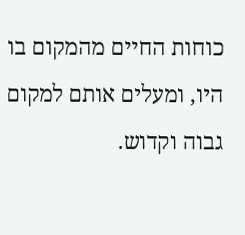כוחות החיים מהמקום בו היו, ומעלים אותם למקום גבוה וקדוש.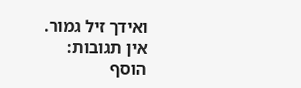ואידך זיל גמור.
אין תגובות:
הוסף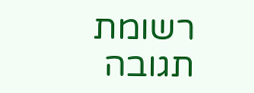רשומת תגובה